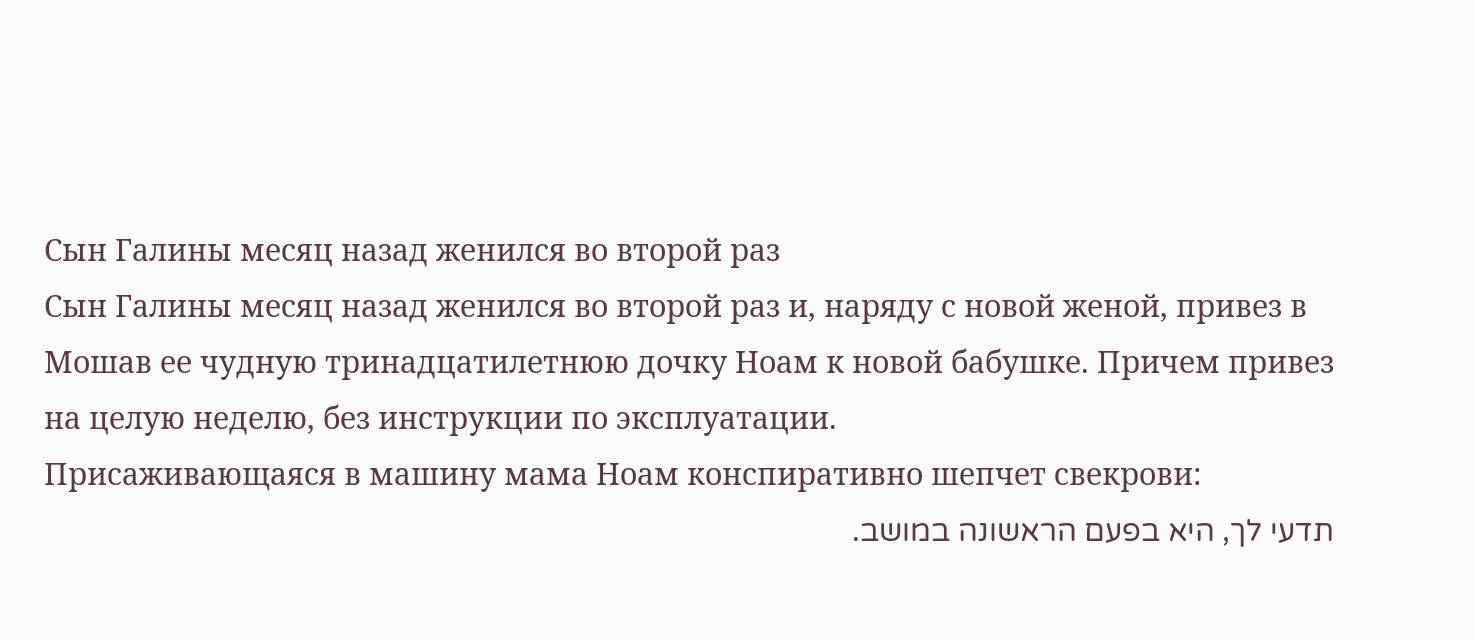Сын Галины месяц назад женился во второй раз
Сын Галины месяц назад женился во второй раз и, наряду с новой женой, привез в Мошав ее чудную тринадцатилетнюю дочку Ноам к новой бабушке. Причем привез на целую неделю, без инструкции по эксплуатации.
Присаживающаяся в машину мама Ноам конспиративно шепчет свекрови:
תדעי לך, היא בפעם הראשונה במושב.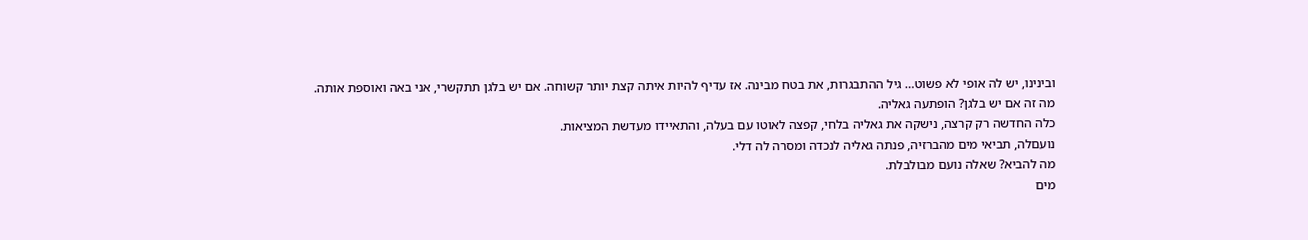ובינינו, יש לה אופי לא פשוט… גיל ההתבגרות, את בטח מבינה. אז עדיף להיות איתה קצת יותר קשוחה. אם יש בלגן תתקשרי, אני באה ואוספת אותה.
מה זה אם יש בלגן? הופתעה גאליה.
כלה החדשה רק קרצה, נישקה את גאליה בלחי, קפצה לאוטו עם בעלה, והתאיידו מעדשת המציאות.
נועםלה, תביאי מים מהברזיה, פנתה גאליה לנכדה ומסרה לה דלי.
מה להביא? שאלה נועם מבולבלת.
מים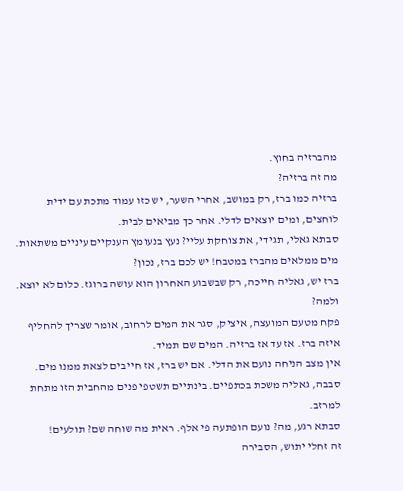מהברזיה בחוץ.
מה זה ברזיה?
ברזיה כמו ברז, רק במושב, אחרי השער, יש כזו עמוד מתכת עם ידית לוחצים, ומים יוצאים לדלי. אחר כך מביאים לבית.
סבתא גאלי, תגידי, את צוחקת עליי? נעץ בנעומץ הענקיים עיניים משתאות. מים ממלאים מהברז במטבח! יש לכם ברז, נכון?
ברז יש, גאליה חייכה, רק שבשבוע האחרון הוא עושה ברוגז. כלום לא יוצא.
ולמה?
פקח מטעם המועצה, איציק, סגר את המים לרחוב, אומר שצריך להחליף איזה ברז. אז עד אז ברזיה. המים שם תמיד.
אין מצב הניחה נועם את הדלי. אם יש ברז, אז חייבים לצאת ממנו מים.
סבבה, גאליה משכת בכתפיים. בינתיים תשטפי פנים מהחבית הזו מתחת למרזב.
סבתא רגע, מה? נועם הופתעה פי אלף. ראית מה שוחה שם? תולעים!
זה זחלי יתוש, הסבירה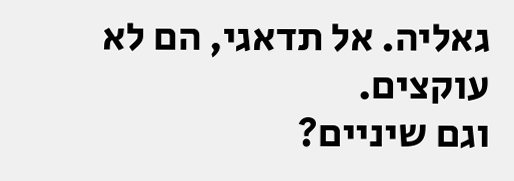גאליה. אל תדאגי, הם לא עוקצים.
וגם שיניים?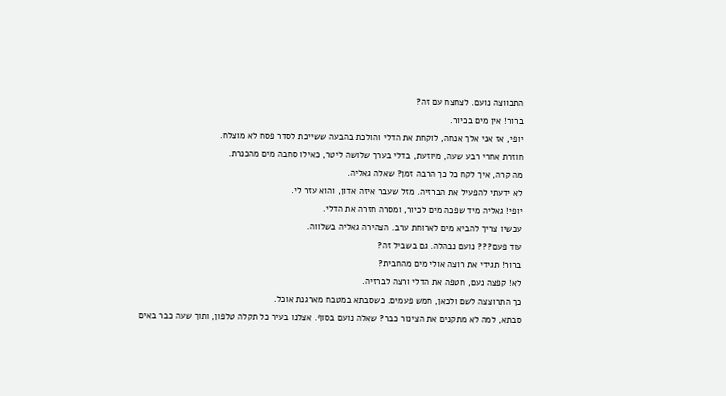התכווצה נועם. לצחצח עם זה?
ברור! אין מים בכיור.
יופי, אז אני אלך אנחה, לוקחת את הדלי והולכת בהבעה ששייכת לסדר פסח לא מוצלח.
חוזרת אחרי רבע שעה, מיוזעת, בדלי בערך שלושה ליטר, כאילו סחבה מים מהכנרת.
מה קרה, איך לקח כל כך הרבה זמן? שאלה גאליה.
לא ידעתי להפעיל את הברזיה. מזל שעבר איזה אדון, והוא עזר לי.
יופי! גאליה מיד שפכה מים לכיור, ומסרה חזרה את הדלי.
עכשיו צריך להביא מים לארוחת ערב. הצהירה גאליה בשלווה.
עוד פעם??? נועם נבהלה. גם בשביל זה?
ברור! תגידי את רוצה אולי מים מהחבית?
לא! קפצה נעם, חטפה את הדלי ורצה לברזיה.
כך התרוצצה לשם ולכאן, חמש פעמים. כשסבתא במטבח מארגנת אוכל.
סבתא, למה לא מתקנים את הצינור כבר? שאלה נועם בסוף. אצלנו בעיר כל תקלה טלפון, ותוך שעה כבר באים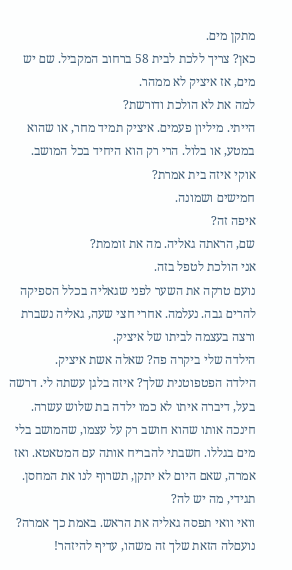מתקן מים.
כאן? צריך ללכת לבית 58 ברחוב המקביל. שם יש מים, אז איציק לא ממהר.
למה את לא הולכת ודורשת?
הייתי. מיליון פעמים. איציק תמיד מחר, או שהוא במטע, או בלול. הרי רק הוא היחיד בכל המושב.
אוקי איזה בית אמרת?
חמישים ושמונה.
איפה זה?
שם, הראתה גאליה. מה את זוממת?
אני הולכת לטפל בזה.
נועם טרקה את השער לפני שגאליה בכלל הספיקה להרים גבה. נעלמה. אחרי חצי שעה, גאליה נשברת ורצה בעצמה לביתו של איציק.
הילדה שלי ביקרה פה? שאלה אשת איציק.
הילדה הפטפוטנית שלך? איזה בלגן עשתה לי. דרשה בעל, דיברה איתו לא כמו ילדה בת שלוש עשרה. חינכה אותו שהוא חושב רק על עצמו, שהמושב בלי מים בגללו. חשבתי להבריח אותה עם המטאטא. ואז אמרה, שאם היום לא יתקן, תשרוף לנו את המחסן. תגידי, מה יש לה?
וואי וואי תפסה גאליה את הראש. באמת כך אמרה?
נועםלה הזאת שלך זה משהו, עדיף להיזהר!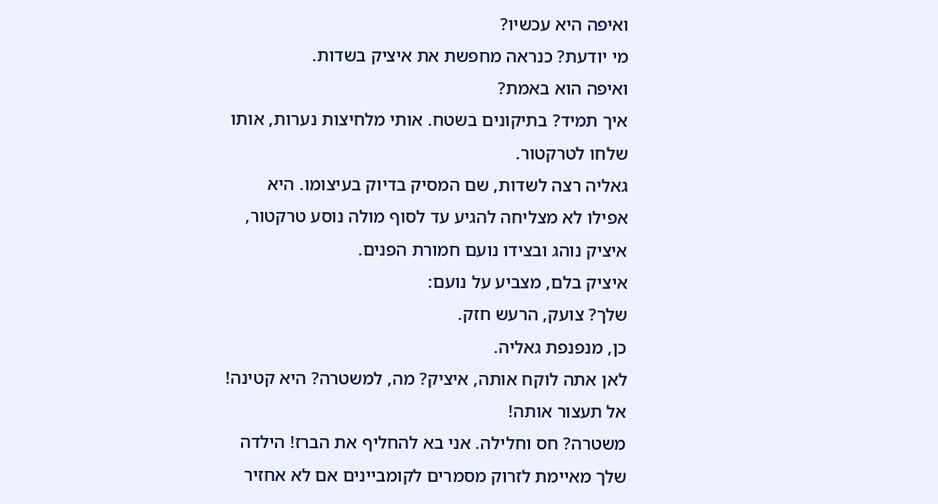ואיפה היא עכשיו?
מי יודעת? כנראה מחפשת את איציק בשדות.
ואיפה הוא באמת?
איך תמיד? בתיקונים בשטח. אותי מלחיצות נערות, אותו שלחו לטרקטור.
גאליה רצה לשדות, שם המסיק בדיוק בעיצומו. היא אפילו לא מצליחה להגיע עד לסוף מולה נוסע טרקטור, איציק נוהג ובצידו נועם חמורת הפנים.
איציק בלם, מצביע על נועם:
שלך? צועק, הרעש חזק.
כן, מנפנפת גאליה.
לאן אתה לוקח אותה, איציק? מה, למשטרה? היא קטינה! אל תעצור אותה!
משטרה? חס וחלילה. אני בא להחליף את הברז! הילדה שלך מאיימת לזרוק מסמרים לקומביינים אם לא אחזיר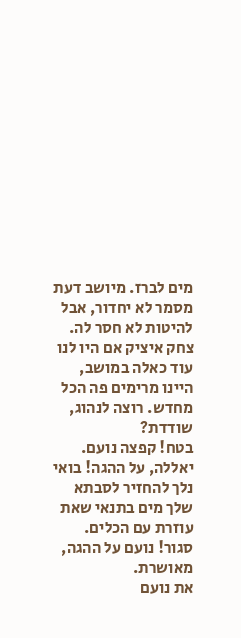מים לברז. מיושב דעת מסמר לא יחדור, אבל להיטות לא חסר לה. צחק איציק אם היו לנו עוד כאלה במושב, היינו מרימים פה הכל מחדש. רוצה לנהוג, שודדת?
בטח! קפצה נועם.
יאללה, על ההגה! בואי נלך להחזיר לסבתא שלך מים בתנאי שאת עוזרת עם הכלים.
סגור! נועם על ההגה, מאושרת.
את נועם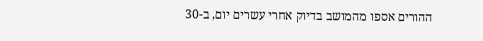ההורים אספו מהמושב בדיוק אחרי עשרים יום, ב-30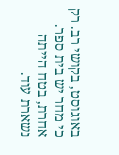באוגוסט, בקושי רב. רק כי מחר יש בית ספר. אחרת, בטח הייתה נשארת עוד.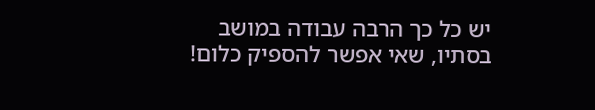יש כל כך הרבה עבודה במושב בסתיו, שאי אפשר להספיק כלום!